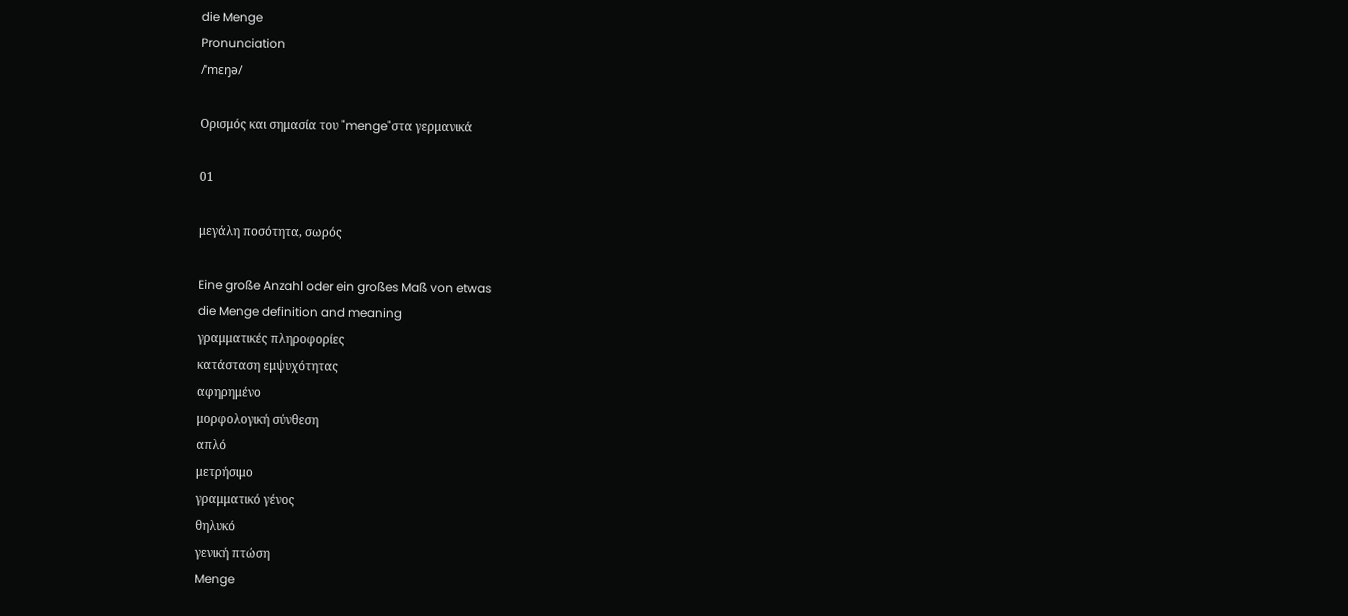die Menge
Pronunciation
/ˈmɛŋə/

Ορισμός και σημασία του "menge"στα γερμανικά

01

μεγάλη ποσότητα, σωρός

Eine große Anzahl oder ein großes Maß von etwas
die Menge definition and meaning
γραμματικές πληροφορίες
κατάσταση εμψυχότητας
αφηρημένο
μορφολογική σύνθεση
απλό
μετρήσιμο
γραμματικό γένος
θηλυκό
γενική πτώση
Menge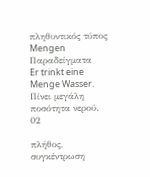πληθυντικός τύπος
Mengen
Παραδείγματα
Er trinkt eine Menge Wasser.
Πίνει μεγάλη ποσότητα νερού.
02

πλήθος, συγκέντρωση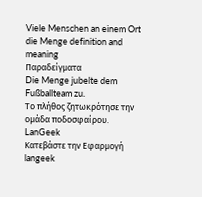Viele Menschen an einem Ort
die Menge definition and meaning
Παραδείγματα
Die Menge jubelte dem Fußballteam zu.
Το πλήθος ζητωκρότησε την ομάδα ποδοσφαίρου.
LanGeek
Κατεβάστε την Εφαρμογή
langeek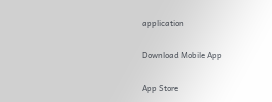application

Download Mobile App

App Store